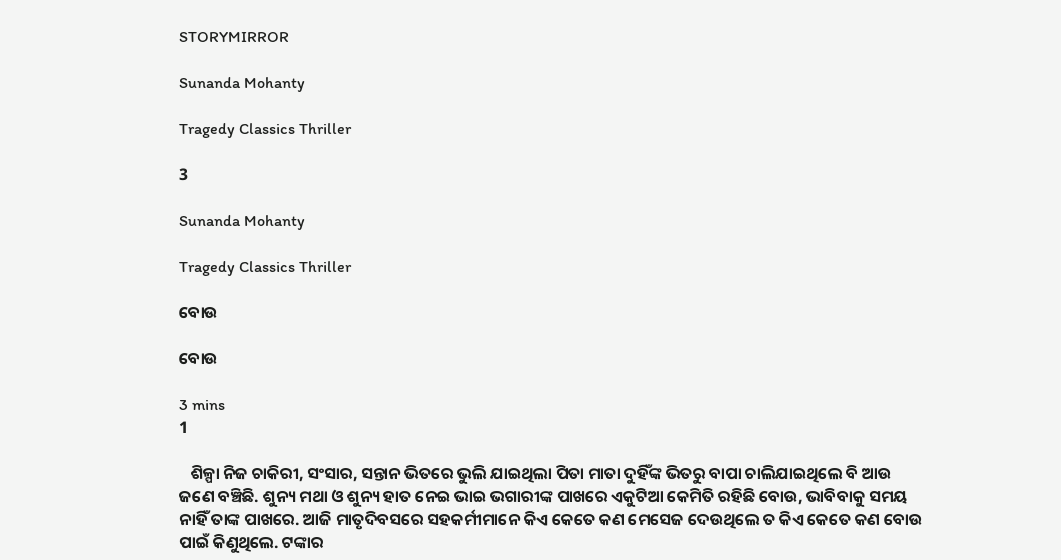STORYMIRROR

Sunanda Mohanty

Tragedy Classics Thriller

3

Sunanda Mohanty

Tragedy Classics Thriller

ବୋଉ

ବୋଉ

3 mins
1

   ଶିଳ୍ପା ନିଜ ଚାକିରୀ, ସଂସାର, ସନ୍ତାନ ଭିତରେ ଭୁଲି ଯାଇଥିଲା ପିତା ମାତା ଦୁହିଁଙ୍କ ଭିତରୁ ବାପା ଚାଲିଯାଇଥିଲେ ବି ଆଉ ଜଣେ ବଞ୍ଚିଛି. ଶୁନ୍ୟ ମଥା ଓ ଶୁନ୍ୟ ହାତ ନେଇ ଭାଇ ଭଗାରୀଙ୍କ ପାଖରେ ଏକୁଟିଆ କେମିତି ରହିଛି ବୋଉ, ଭାବିବାକୁ ସମୟ ନାହିଁ ତାଙ୍କ ପାଖରେ. ଆଜି ମାତୃଦିବସରେ ସହକର୍ମୀମାନେ କିଏ କେତେ କଣ ମେସେଜ ଦେଉଥିଲେ ତ କିଏ କେତେ କଣ ବୋଉ ପାଇଁ କିଣୁଥିଲେ. ଟଙ୍କାର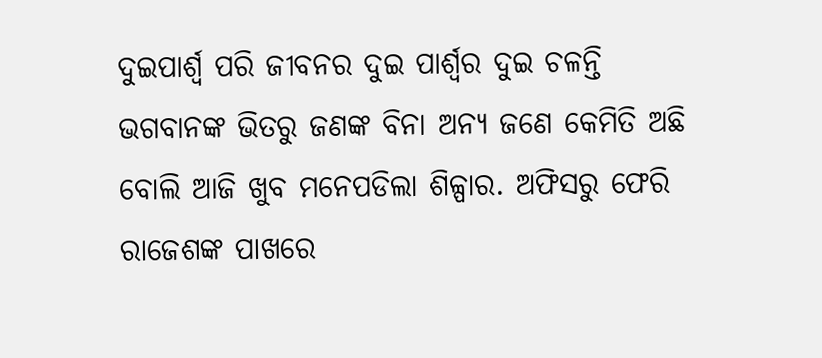ଦୁଇପାର୍ଶ୍ୱ ପରି ଜୀବନର ଦୁଇ ପାର୍ଶ୍ୱର ଦୁଇ ଚଳନ୍ତି ଭଗବାନଙ୍କ ଭିତରୁ ଜଣଙ୍କ ବିନା ଅନ୍ୟ ଜଣେ କେମିତି ଅଛି ବୋଲି ଆଜି ଖୁବ ମନେପଡିଲା ଶିଳ୍ପାର. ଅଫିସରୁ ଫେରି ରାଜେଶଙ୍କ ପାଖରେ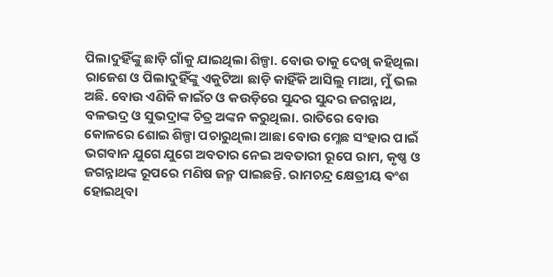ପିଲାଦୁହିଁଙ୍କୁ ଛାଡ଼ି ଗାଁକୁ ଯାଇଥିଲା ଶିଳ୍ପା. ବୋଉ ତାକୁ ଦେଖି କହିଥିଲା ରାଜେଶ ଓ ପିଲାଦୁହିଁଙ୍କୁ ଏକୁଟିଆ ଛାଡ଼ି କାହିଁକି ଆସିଲୁ ମାଆ, ମୁଁ ଭଲ ଅଛି. ବୋଉ ଏଣିକି କାଇଁଚ ଓ କଉଡ଼ିରେ ସୁନ୍ଦର ସୁନ୍ଦର ଜଗନ୍ନାଥ, ବଳଭଦ୍ର ଓ ସୁଭଦ୍ରାଙ୍କ ଚିତ୍ର ଅଙ୍କନ କରୁଥିଲା. ରାତିରେ ବୋଉ କୋଳରେ ଶୋଇ ଶିଳ୍ପା ପଚାରୁଥିଲା ଆଛା ବୋଉ ମ୍ଳେଛ ସଂହାର ପାଇଁ ଭଗବାନ ଯୁଗେ ଯୁଗେ ଅବତାର ନେଇ ଅବତାରୀ ରୂପେ ରାମ, କୃଷ୍ଣ ଓ ଜଗନ୍ନାଥଙ୍କ ରୂପରେ ମଣିଷ ଜନ୍ମ ପାଇଛନ୍ତି. ରାମଚନ୍ଦ୍ର କ୍ଷେତ୍ରୀୟ ଵଂଶ ହୋଇଥିବା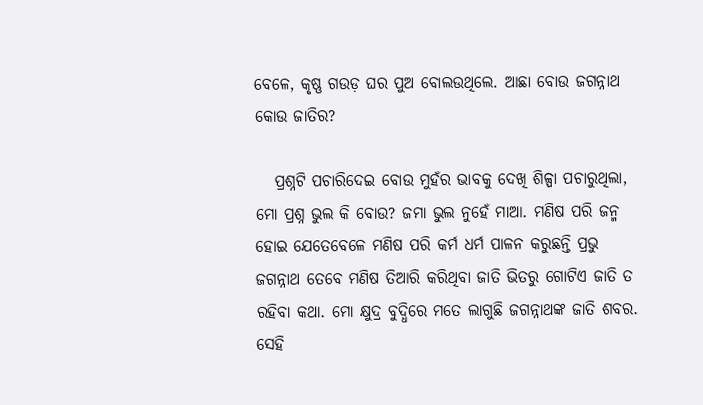ବେଳେ, କୃଷ୍ଣ ଗଉଡ଼ ଘର ପୁଅ ବୋଲଉଥିଲେ. ଆଛା ବୋଉ ଜଗନ୍ନାଥ କୋଉ ଜାତିର?

   ପ୍ରଶ୍ନଟି ପଚାରିଦେଇ ବୋଉ ମୁହଁର ଭାବକୁ ଦେଖି ଶିଳ୍ପା ପଚାରୁଥିଲା, ମୋ ପ୍ରଶ୍ନ ଭୁଲ କି ବୋଉ? ଜମା ଭୁଲ ନୁହେଁ ମାଆ. ମଣିଷ ପରି ଜନ୍ମ ହୋଇ ଯେତେବେଳେ ମଣିଷ ପରି କର୍ମ ଧର୍ମ ପାଳନ କରୁଛନ୍ତି ପ୍ରଭୁ ଜଗନ୍ନାଥ ତେବେ ମଣିଷ ତିଆରି କରିଥିବା ଜାତି ଭିତରୁ ଗୋଟିଏ ଜାତି ତ ରହିବା କଥା. ମୋ କ୍ଷୁଦ୍ର ବୁଦ୍ଧିରେ ମତେ ଲାଗୁଛି ଜଗନ୍ନାଥଙ୍କ ଜାତି ଶବର. ସେହି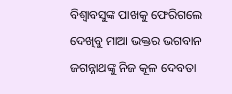ବିଶ୍ୱାବସୁଙ୍କ ପାଖକୁ ଫେରିଗଲେ ଦେଖିବୁ ମାଆ ଭକ୍ତର ଭଗବାନ ଜଗନ୍ନାଥଙ୍କୁ ନିଜ କୂଳ ଦେବତା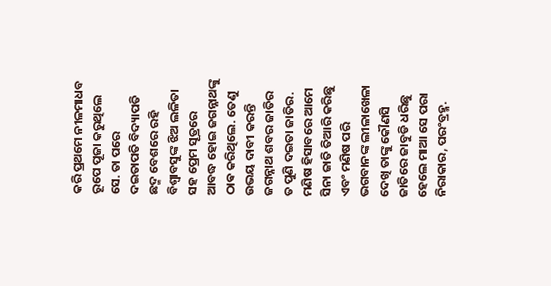କରି ପ୍ରଥମେ ନୀଳମାଧବ ରୂପେ ପୂଜା କରୁଥିଲେ ସେ. ତା ପରେ ଦଇତାପତି ବିଦ୍ୟାପତି ଛଦ୍ମ ବେଶରେ ରହି ବିଶ୍ୱାବସୁଙ୍କ ଝିଅ ଲଳିତା ସହ ପ୍ରେମ ସୂତ୍ରରେ ଆବଦ୍ଧ ହୋଇ ଜଗନ୍ନାଥଙ୍କୁ ଠାଵ କରିଥିଲେ. ତେଣୁ ଉଭୟ ଦାବୀ କରନ୍ତି ଜଗନ୍ନାଥ ଶବର ଜାତିର ତ ପୁଣି ଦଇତା ଜାତିର. ମଣିଷ ହିସାବରେ ଆମେ ସିନା ଜାତି ତିଆରି କରିଛୁ ଏବଂ ମଣିଷ ପରି ଭଗବାନଙ୍କ ଲୀଳାଖେଳା ଦେଖି ତାଙ୍କୁ କୌଣସି ଜାତିରେ ଜାବୁଡି ଧରିଛୁ ହେଲେ ମାଆ ସେ ପରା ନିରାକାର, ପରଂବ୍ରହ୍ମ.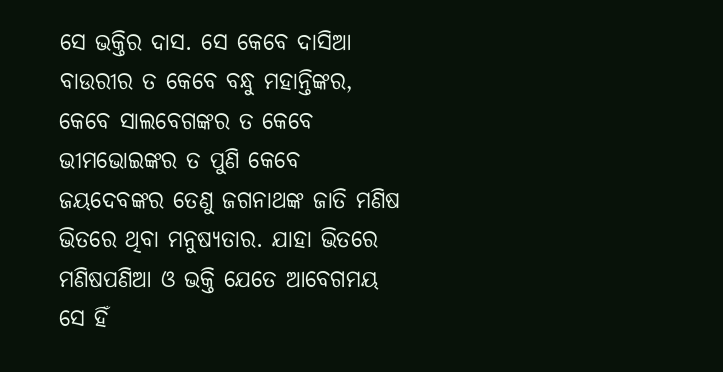ସେ ଭକ୍ତିର ଦାସ. ସେ କେବେ ଦାସିଆ ବାଉରୀର ତ କେବେ ବନ୍ଧୁ ମହାନ୍ତିଙ୍କର, କେବେ ସାଲବେଗଙ୍କର ତ କେବେ ଭୀମଭୋଇଙ୍କର ତ ପୁଣି କେବେ ଜୟଦେବଙ୍କର ତେଣୁ ଜଗନାଥଙ୍କ ଜାତି ମଣିଷ ଭିତରେ ଥିବା ମନୁଷ୍ୟତାର. ଯାହା ଭିତରେ ମଣିଷପଣିଆ ଓ ଭକ୍ତି ଯେତେ ଆବେଗମୟ ସେ ହିଁ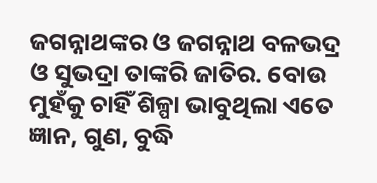ଜଗନ୍ନାଥଙ୍କର ଓ ଜଗନ୍ନାଥ ବଳଭଦ୍ର ଓ ସୁଭଦ୍ରା ତାଙ୍କରି ଜାତିର. ବୋଉ ମୁହଁକୁ ଚାହିଁ ଶିଳ୍ପା ଭାବୁଥିଲା ଏତେ ଜ୍ଞାନ, ଗୁଣ, ବୁଦ୍ଧି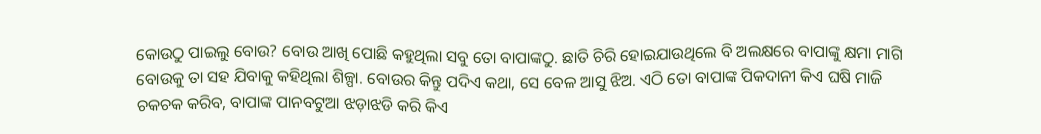କୋଉଠୁ ପାଇଲୁ ବୋଉ? ବୋଉ ଆଖି ପୋଛି କହୁଥିଲା ସବୁ ତୋ ବାପାଙ୍କଠୁ. ଛାତି ଚିରି ହୋଇଯାଉଥିଲେ ବି ଅଲକ୍ଷରେ ବାପାଙ୍କୁ କ୍ଷମା ମାଗି ବୋଉକୁ ତା ସହ ଯିବାକୁ କହିଥିଲା ଶିଳ୍ପା. ବୋଉର କିନ୍ତୁ ପଦିଏ କଥା, ସେ ବେଳ ଆସୁ ଝିଅ. ଏଠି ତୋ ବାପାଙ୍କ ପିକଦାନୀ କିଏ ଘଷି ମାଜି ଚକଚକ କରିବ, ବାପାଙ୍କ ପାନବଟୁଆ ଝଡ଼ାଝଡି କରି କିଏ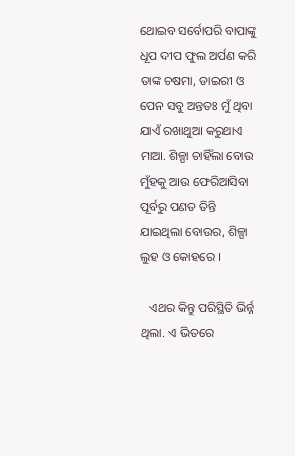ଥୋଇବ ସର୍ବୋପରି ବାପାଙ୍କୁ ଧୂପ ଦୀପ ଫୁଲ ଅର୍ପଣ କରି ତାଙ୍କ ଚଷମା, ଡାଇରୀ ଓ ପେନ ସବୁ ଅନ୍ତତଃ ମୁଁ ଥିବା ଯାଏଁ ରଖାଥୁଆ କରୁଥାଏ ମାଆ. ଶିଳ୍ପା ଚାହିଁଲା ବୋଉ ମୁଁହକୁ ଆଉ ଫେରିଆସିବା ପୂର୍ବରୁ ପଣତ ତିନ୍ତି ଯାଇଥିଲା ବୋଉର, ଶିଳ୍ପା ଲୁହ ଓ କୋହରେ ।

   ଏଥର କିନ୍ତୁ ପରିସ୍ଥିତି ଭିର୍ନ୍ନ ଥିଲା. ଏ ଭିତରେ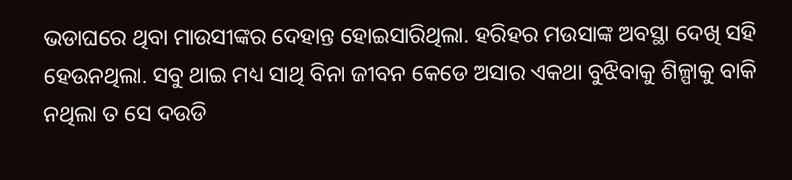ଭଡାଘରେ ଥିବା ମାଉସୀଙ୍କର ଦେହାନ୍ତ ହୋଇସାରିଥିଲା. ହରିହର ମଉସାଙ୍କ ଅବସ୍ଥା ଦେଖି ସହି ହେଉନଥିଲା. ସବୁ ଥାଇ ମଧ୍ୟ ସାଥି ବିନା ଜୀବନ କେଡେ ଅସାର ଏକଥା ବୁଝିବାକୁ ଶିଳ୍ପାକୁ ବାକି ନଥିଲା ତ ସେ ଦଉଡି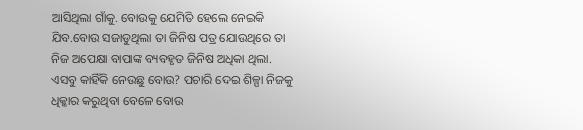ଆସିଥିଲା ଗାଁକୁ. ବୋଉକୁ ଯେମିତି ହେଲେ ନେଇକି ଯିବ.ବୋଉ ସଜାଡୁଥିଲା ତା ଜିନିଷ ପତ୍ର ଯୋଉଥିରେ ତା ନିଜ ଅପେକ୍ଷା ବାପାଙ୍କ ବ୍ୟବହୃତ ଜିନିଷ ଅଧିକା ଥିଲା. ଏସବୁ କାହିଁକି ନେଉଛୁ ବୋଉ? ପଚାରି ଦେଇ ଶିଳ୍ପା ନିଜକୁ ଧିକ୍କାର କରୁଥିବା ବେଳେ ବୋଉ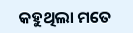କହୁଥିଲା ମତେ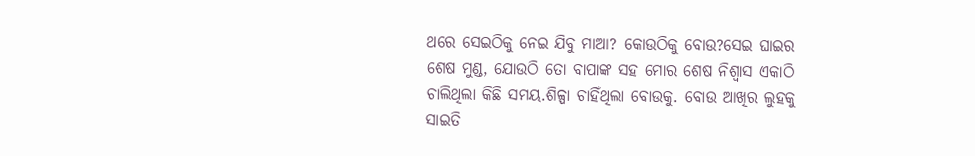ଥରେ ସେଇଠିକୁ ନେଇ ଯିବୁ ମାଆ? କୋଉଠିକୁ ବୋଉ?ସେଇ ଘାଇର ଶେଷ ମୁଣ୍ଡ, ଯୋଉଠି ତୋ ବାପାଙ୍କ ସହ ମୋର ଶେଷ ନିଶ୍ୱାସ ଏକାଠି ଚାଲିଥିଲା କିଛି ସମୟ.ଶିଳ୍ପା ଚାହିଁଥିଲା ବୋଉକୁ. ବୋଉ ଆଖିର ଲୁହକୁ ସାଇତି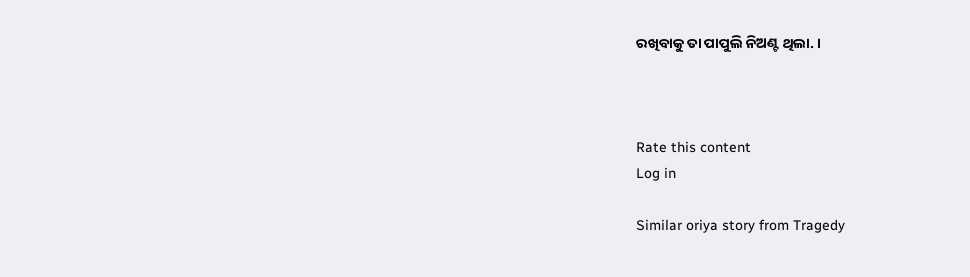ରଖିବାକୁ ତା ପାପୁଲି ନିଅଣ୍ଟ ଥିଲା. ।



Rate this content
Log in

Similar oriya story from Tragedy